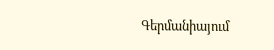Գերմանիայում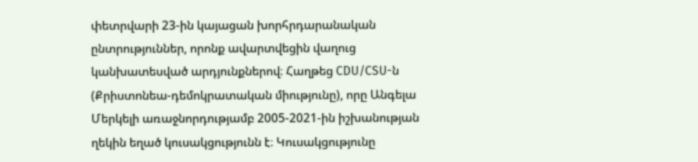փետրվարի 23-ին կայացան խորհրդարանական ընտրություններ, որոնք ավարտվեցին վաղուց կանխատեսված արդյունքներով։ Հաղթեց CDU/CSU-ն (Քրիստոնեա-դեմոկրատական միությունը), որը Անգելա Մերկելի առաջնորդությամբ 2005-2021-ին իշխանության ղեկին եղած կուսակցությունն է։ Կուսակցությունը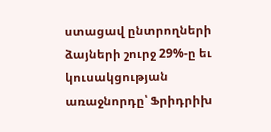ստացավ ընտրողների ձայների շուրջ 29%-ը եւ կուսակցության առաջնորդը՝ Ֆրիդրիխ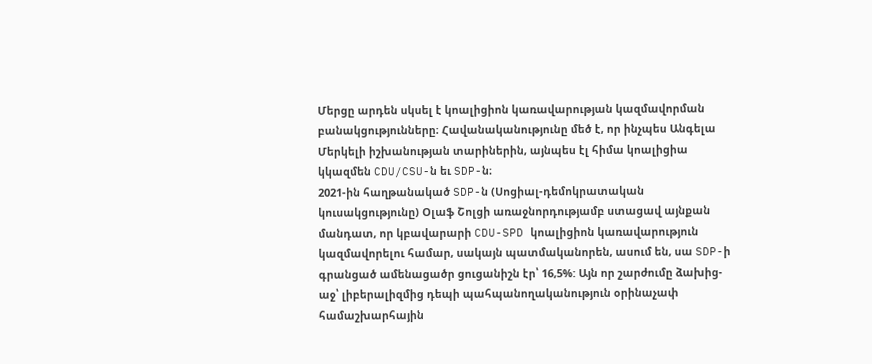Մերցը արդեն սկսել է կոալիցիոն կառավարության կազմավորման բանակցությունները։ Հավանականությունը մեծ է, որ ինչպես Անգելա Մերկելի իշխանության տարիներին, այնպես էլ հիմա կոալիցիա կկազմեն CDU/CSU-ն եւ SDP-ն։
2021-ին հաղթանակած SDP-ն (Սոցիալ-դեմոկրատական կուսակցությունը) Օլաֆ Շոլցի առաջնորդությամբ ստացավ այնքան մանդատ, որ կբավարարի CDU-SPD կոալիցիոն կառավարություն կազմավորելու համար, սակայն պատմականորեն, ասում են, սա SDP-ի գրանցած ամենացածր ցուցանիշն էր՝ 16,5%: Այն որ շարժումը ձախից-աջ՝ լիբերալիզմից դեպի պահպանողականություն օրինաչափ համաշխարհային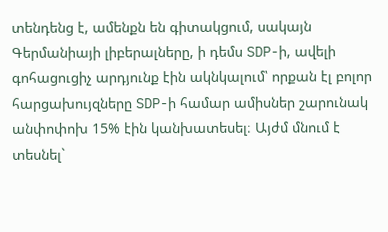տենդենց է, ամենքն են գիտակցում, սակայն Գերմանիայի լիբերալները, ի դեմս SDP-ի, ավելի գոհացուցիչ արդյունք էին ակնկալում՝ որքան էլ բոլոր հարցախույզները SDP-ի համար ամիսներ շարունակ անփոփոխ 15% էին կանխատեսել։ Այժմ մնում է տեսնել`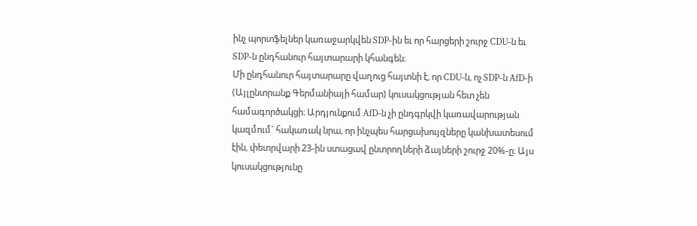ինչ պորտֆելներ կառաջարկվեն SDP-ին եւ որ հարցերի շուրջ CDU-ն եւ SDP-ն ընդհանուր հայտարարի կհանգեն։
Մի ընդհանուր հայտարարը վաղուց հայտնի է, որ CDU-ն, ոչ SDP-ն AfD-ի (Այլընտրանք Գերմանիայի համար) կուսակցության հետ չեն համագործակցի։ Արդյունքում AfD-ն չի ընդգրկվի կառավարության կազմում` հակառակ նրա, որ ինչպես հարցախույզները կանխատեսում էին, փետրվարի 23-ին ստացավ ընտրողների ձայների շուրջ 20%-ը։ Այս կուսակցությունը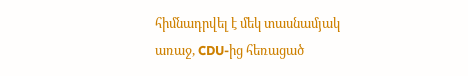հիմնադրվել է մեկ տասնամյակ առաջ, CDU-ից հեռացած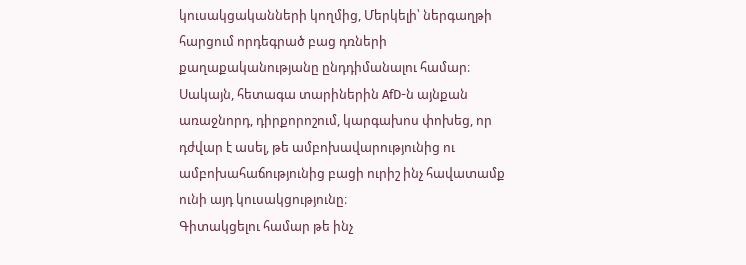կուսակցականների կողմից, Մերկելի՝ ներգաղթի հարցում որդեգրած բաց դռների քաղաքականությանը ընդդիմանալու համար։ Սակայն, հետագա տարիներին AfD-ն այնքան առաջնորդ, դիրքորոշում, կարգախոս փոխեց, որ դժվար է ասել, թե ամբոխավարությունից ու ամբոխահաճությունից բացի ուրիշ ինչ հավատամք ունի այդ կուսակցությունը։
Գիտակցելու համար թե ինչ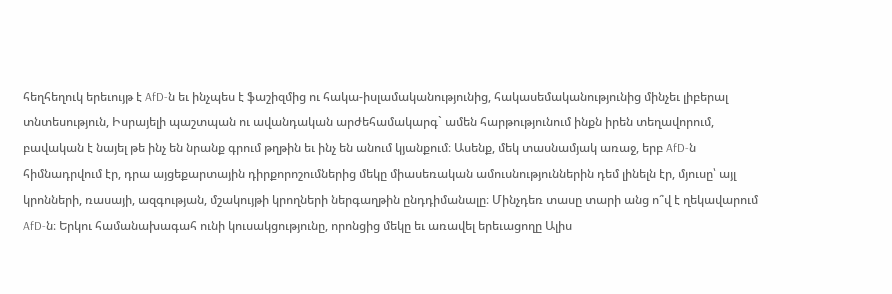հեղհեղուկ երեւույթ է AfD-ն եւ ինչպես է ֆաշիզմից ու հակա-իսլամականությունից, հակասեմականությունից մինչեւ լիբերալ տնտեսություն, Իսրայելի պաշտպան ու ավանդական արժեհամակարգ` ամեն հարթությունում ինքն իրեն տեղավորում, բավական է նայել թե ինչ են նրանք գրում թղթին եւ ինչ են անում կյանքում։ Ասենք, մեկ տասնամյակ առաջ, երբ AfD-ն հիմնադրվում էր, դրա այցեքարտային դիրքորոշումներից մեկը միասեռական ամուսնություններին դեմ լինելն էր, մյուսը՝ այլ կրոնների, ռասայի, ազգության, մշակույթի կրողների ներգաղթին ընդդիմանալը։ Մինչդեռ տասը տարի անց ո՞վ է ղեկավարում AfD-ն։ Երկու համանախագահ ունի կուսակցությունը, որոնցից մեկը եւ առավել երեւացողը Ալիս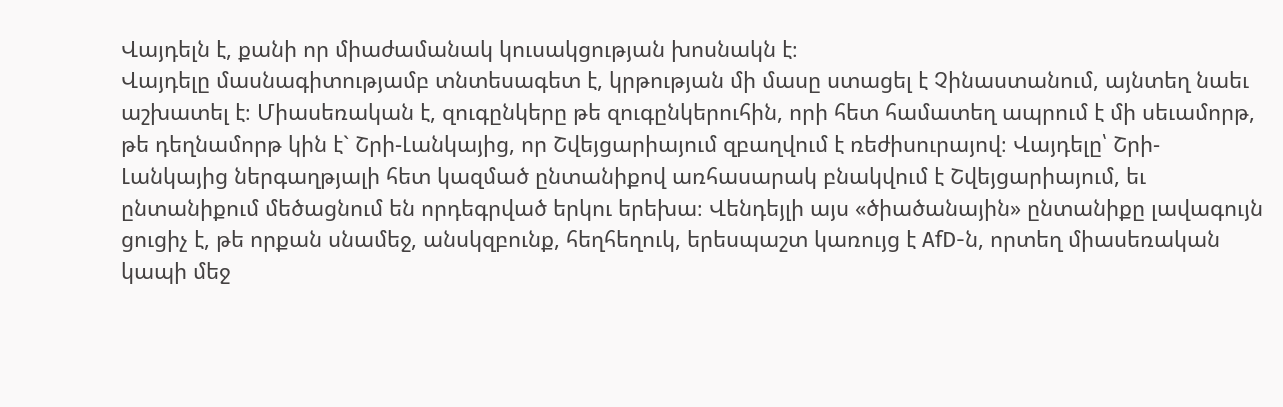Վայդելն է, քանի որ միաժամանակ կուսակցության խոսնակն է։
Վայդելը մասնագիտությամբ տնտեսագետ է, կրթության մի մասը ստացել է Չինաստանում, այնտեղ նաեւ աշխատել է։ Միասեռական է, զուգընկերը թե զուգընկերուհին, որի հետ համատեղ ապրում է մի սեւամորթ, թե դեղնամորթ կին է` Շրի-Լանկայից, որ Շվեյցարիայում զբաղվում է ռեժիսուրայով։ Վայդելը՝ Շրի-Լանկայից ներգաղթյալի հետ կազմած ընտանիքով առհասարակ բնակվում է Շվեյցարիայում, եւ ընտանիքում մեծացնում են որդեգրված երկու երեխա։ Վենդեյլի այս «ծիածանային» ընտանիքը լավագույն ցուցիչ է, թե որքան սնամեջ, անսկզբունք, հեղհեղուկ, երեսպաշտ կառույց է AfD-ն, որտեղ միասեռական կապի մեջ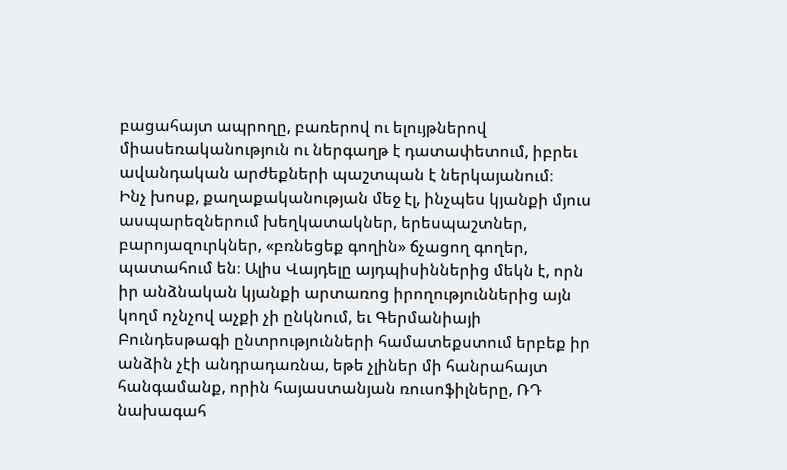բացահայտ ապրողը, բառերով ու ելույթներով միասեռականություն ու ներգաղթ է դատափետում, իբրեւ ավանդական արժեքների պաշտպան է ներկայանում։
Ինչ խոսք, քաղաքականության մեջ էլ, ինչպես կյանքի մյուս ասպարեզներում խեղկատակներ, երեսպաշտներ, բարոյազուրկներ, «բռնեցեք գողին» ճչացող գողեր, պատահում են։ Ալիս Վայդելը այդպիսիններից մեկն է, որն իր անձնական կյանքի արտառոց իրողություններից այն կողմ ոչնչով աչքի չի ընկնում, եւ Գերմանիայի Բունդեսթագի ընտրությունների համատեքստում երբեք իր անձին չէի անդրադառնա, եթե չլիներ մի հանրահայտ հանգամանք, որին հայաստանյան ռուսոֆիլները, ՌԴ նախագահ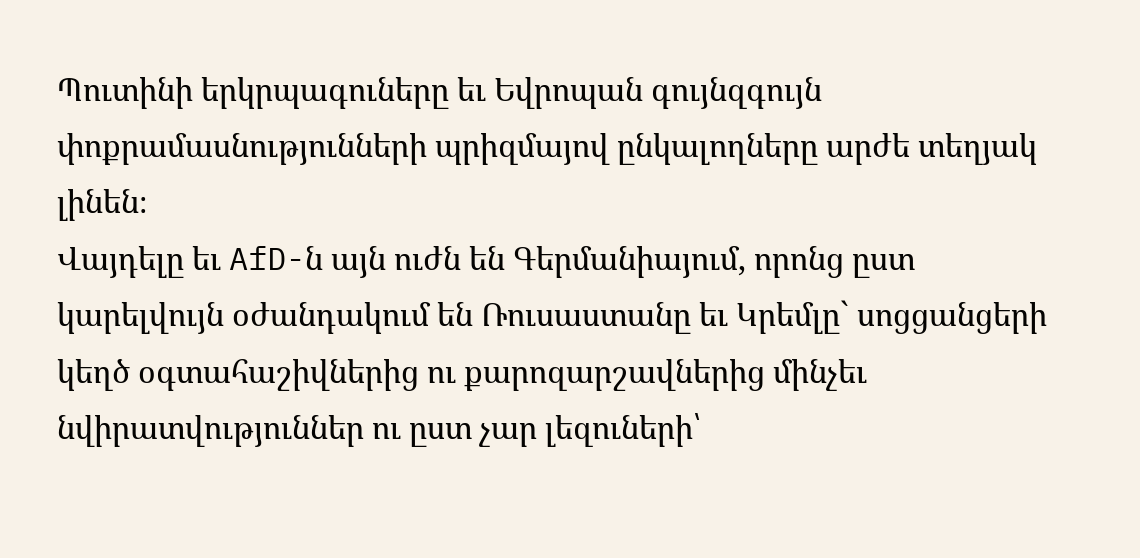Պուտինի երկրպագուները եւ Եվրոպան գույնզգույն փոքրամասնությունների պրիզմայով ընկալողները արժե տեղյակ լինեն։
Վայդելը եւ AfD-ն այն ուժն են Գերմանիայում, որոնց ըստ կարելվույն օժանդակում են Ռուսաստանը եւ Կրեմլը` սոցցանցերի կեղծ օգտահաշիվներից ու քարոզարշավներից մինչեւ նվիրատվություններ ու ըստ չար լեզուների՝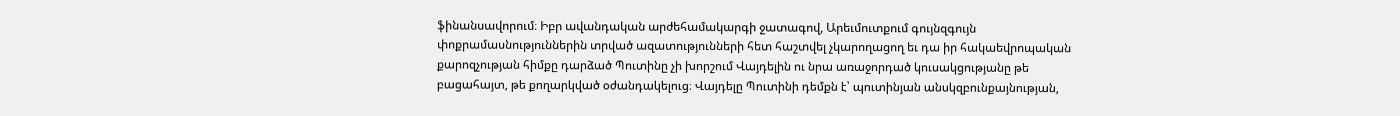ֆինանսավորում։ Իբր ավանդական արժեհամակարգի ջատագով, Արեւմուտքում գույնզգույն փոքրամասնություններին տրված ազատությունների հետ հաշտվել չկարողացող եւ դա իր հակաեվրոպական քարոզչության հիմքը դարձած Պուտինը չի խորշում Վայդելին ու նրա առաջորդած կուսակցությանը թե բացահայտ, թե քողարկված օժանդակելուց։ Վայդելը Պուտինի դեմքն է՝ պուտինյան անսկզբունքայնության,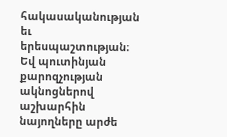հակասականության եւ երեսպաշտության։ Եվ պուտինյան քարոզչության ակնոցներով աշխարհին նայողները արժե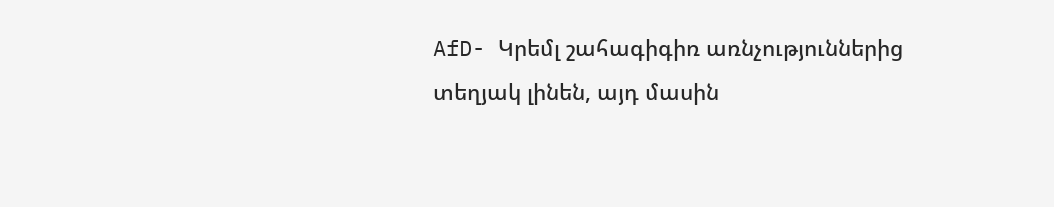AfD- Կրեմլ շահագիգիռ առնչություններից տեղյակ լինեն, այդ մասին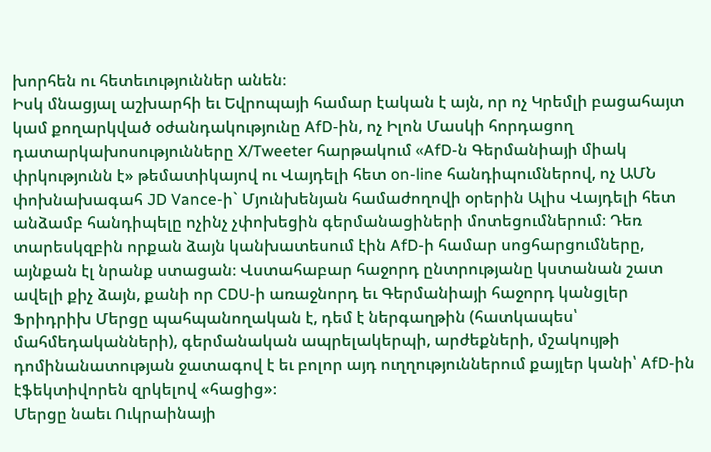խորհեն ու հետեւություններ անեն։
Իսկ մնացյալ աշխարհի եւ Եվրոպայի համար էական է այն, որ ոչ Կրեմլի բացահայտ կամ քողարկված օժանդակությունը AfD-ին, ոչ Իլոն Մասկի հորդացող դատարկախոսությունները X/Tweeter հարթակում «AfD-ն Գերմանիայի միակ փրկությունն է» թեմատիկայով ու Վայդելի հետ on-line հանդիպումներով, ոչ ԱՄՆ փոխնախագահ JD Vance-ի` Մյունխենյան համաժողովի օրերին Ալիս Վայդելի հետ անձամբ հանդիպելը ոչինչ չփոխեցին գերմանացիների մոտեցումներում։ Դեռ տարեսկզբին որքան ձայն կանխատեսում էին AfD-ի համար սոցհարցումները, այնքան էլ նրանք ստացան։ Վստահաբար հաջորդ ընտրությանը կստանան շատ ավելի քիչ ձայն, քանի որ CDU-ի առաջնորդ եւ Գերմանիայի հաջորդ կանցլեր Ֆրիդրիխ Մերցը պահպանողական է, դեմ է ներգաղթին (հատկապես՝ մահմեդականների), գերմանական ապրելակերպի, արժեքների, մշակույթի դոմինանատության ջատագով է եւ բոլոր այդ ուղղություններում քայլեր կանի՝ AfD-ին էֆեկտիվորեն զրկելով «հացից»։
Մերցը նաեւ Ուկրաինայի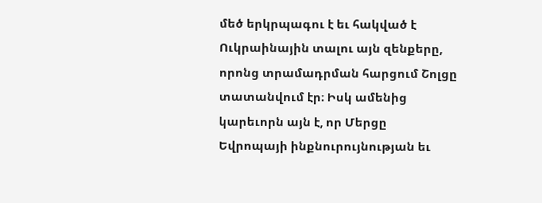մեծ երկրպագու է եւ հակված է Ուկրաինային տալու այն զենքերը, որոնց տրամադրման հարցում Շոլցը տատանվում էր։ Իսկ ամենից կարեւորն այն է, որ Մերցը Եվրոպայի ինքնուրույնության եւ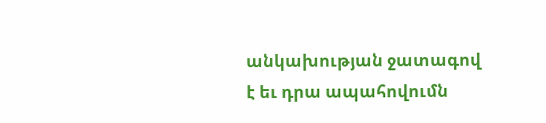անկախության ջատագով է եւ դրա ապահովումն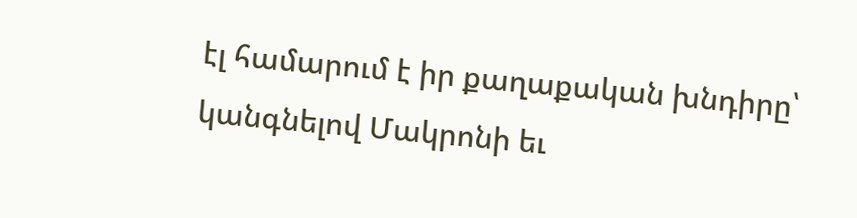էլ համարում է իր քաղաքական խնդիրը՝ կանգնելով Մակրոնի եւ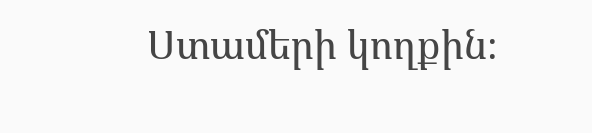Ստամերի կողքին։